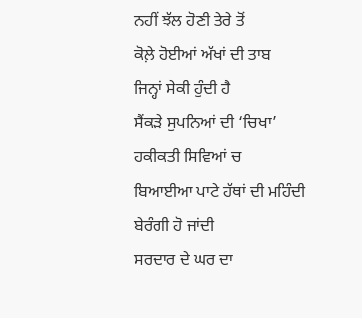ਨਹੀਂ ਝੱਲ ਹੋਣੀ ਤੇਰੇ ਤੋਂ
ਕੋਲ਼ੇ ਹੋਈਆਂ ਅੱਖਾਂ ਦੀ ਤਾਬ
ਜਿਨ੍ਹਾਂ ਸੇਕੀ ਹੁੰਦੀ ਹੈ
ਸੈਂਕੜੇ ਸੁਪਨਿਆਂ ਦੀ ‘ਚਿਖਾ’
ਹਕੀਕਤੀ ਸਿਵਿਆਂ ਚ
ਬਿਆਈਆ ਪਾਟੇ ਹੱਥਾਂ ਦੀ ਮਹਿੰਦੀ
ਬੇਰੰਗੀ ਹੋ ਜਾਂਦੀ
ਸਰਦਾਰ ਦੇ ਘਰ ਦਾ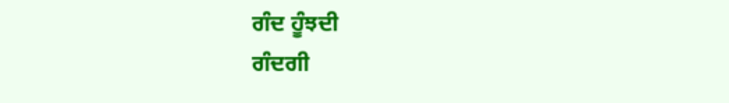ਗੰਦ ਹੂੰਝਦੀ
ਗੰਦਗੀ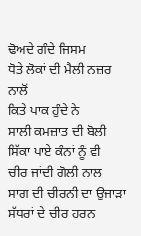ਢੋਅਦੇ ਗੰਦੇ ਜਿਸਮ
ਧੋਤੇ ਲੋਕਾਂ ਦੀ ਮੈਲੀ ਨਜ਼ਰ ਨਾਲੋਂ
ਕਿਤੇ ਪਾਕ ਹੁੰਦੇ ਨੇ
ਸਾਲੀ ਕਮਜ਼ਾਤ ਦੀ ਬੋਲੀ
ਸਿੱਕਾ ਪਾਏ ਕੰਨਾਂ ਨੂੰ ਵੀ
ਚੀਰ ਜਾਂਦੀ ਗੋਲੀ ਨਾਲ
ਸਾਗ ਦੀ ਚੀਰਨੀ ਦਾ ਉਜਾੜਾ
ਸੱਧਰਾਂ ਦੇ ਚੀਰ ਹਰਨ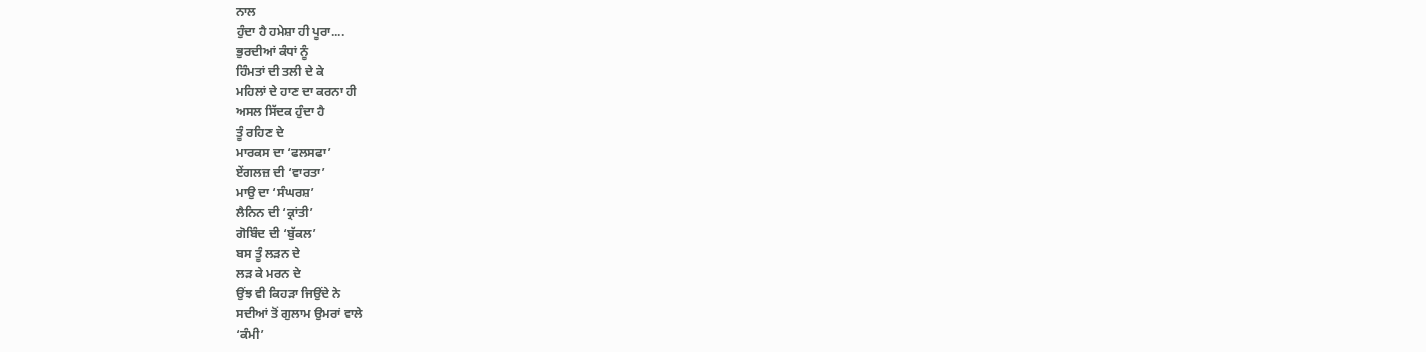ਨਾਲ
ਹੁੰਦਾ ਹੈ ਹਮੇਸ਼ਾ ਹੀ ਪੂਰਾ....
ਭੁਰਦੀਆਂ ਕੰਧਾਂ ਨੂੰ
ਹਿੰਮਤਾਂ ਦੀ ਤਲੀ ਦੇ ਕੇ
ਮਹਿਲਾਂ ਦੇ ਹਾਣ ਦਾ ਕਰਨਾ ਹੀ
ਅਸਲ ਸਿੱਦਕ ਹੁੰਦਾ ਹੈ
ਤੂੰ ਰਹਿਣ ਦੇ
ਮਾਰਕਸ ਦਾ ‘ਫਲਸਫਾ’
ਏਂਗਲਜ਼ ਦੀ ‘ਵਾਰਤਾ’
ਮਾਉ ਦਾ ‘ਸੰਘਰਸ਼’
ਲੈਨਿਨ ਦੀ ‘ਕ੍ਰਾਂਤੀ’
ਗੋਬਿੰਦ ਦੀ ‘ਬੁੱਕਲ’
ਬਸ ਤੂੰ ਲੜਨ ਦੇ
ਲੜ ਕੇ ਮਰਨ ਦੇ
ਉਂਝ ਵੀ ਕਿਹੜਾ ਜਿਉਂਦੇ ਨੇ
ਸਦੀਆਂ ਤੋਂ ਗੁਲਾਮ ਉਮਰਾਂ ਵਾਲੇ
‘ਕੰਮੀ’